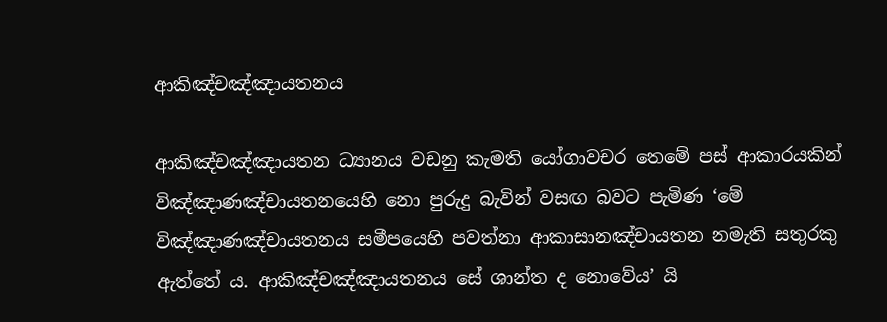ආකිඤ්චඤ්ඤායතනය

ආකිඤ්චඤ්ඤායතන ධ්‍යානය වඩනු කැමති යෝගාවචර තෙමේ පස් ආකාරයකින් විඤ්ඤාණඤ්චායතනයෙහි නො පුරුදු බැවින් වසඟ බවට පැමිණ ‘මේ විඤ්ඤාණඤ්චායතනය සමීපයෙහි පවත්නා ආකාසානඤ්චායතන නමැති සතුරකු ඇත්තේ ය. ආකිඤ්චඤ්ඤායතනය සේ ශාන්ත ද නොවේය’ යි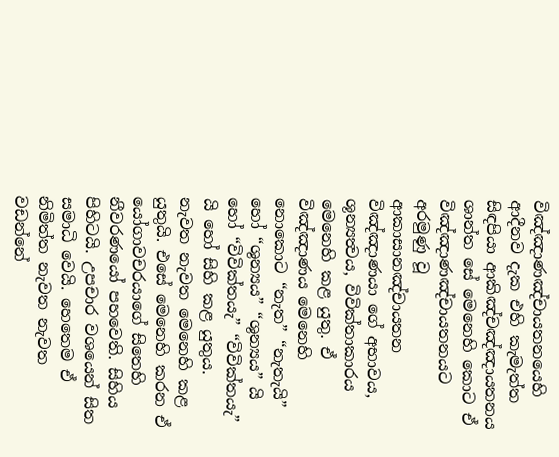විඤ්ඤාණඤ්චායතනයෙහි ආදීනව දැක එහි කැමැත්ත සිඳපියා ආකිඤ්චඤ්ඤායතනය ශාන්ත සේ මෙනෙහි කොට ඒ විඤ්ඤාණඤ්චායතනයට අරමුණු වූ ආකාසානඤ්චායතන විඤ්ඤාණයා ගේ අභාවය, ශූන්‍යත්‍වය, විවික්තාකාරය මෙනෙහි කළ යුතු. ඒ විඤ්ඤාණය මෙනෙහි නොකොට “නැත” “නැතැයි” හෝ “ශුන්‍යය” “ශුන්‍යය” යි හෝ “විවික්තයැ” “විවික්තයැ” යි හෝ සිහි කළ යුතුය. නැවත නැවත මෙනෙහි කළ යුතුයි. එසේ මෙනෙහි කරන ඒ යෝගාවචරයාගේ සිතෙහි නීවරණයෝ පහවෙති. සිහිය පිහිටයි. උපචාර වශයෙන් සිත සමාධි වෙයි. හෙතෙම ඒ නිමිත්ත නැවත නැවත වඩන්නේ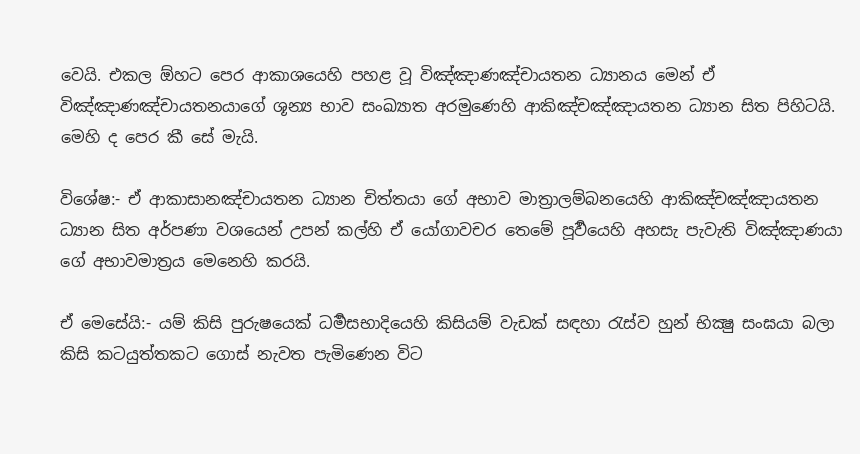වෙයි. එකල ඕහට පෙර ආකාශයෙහි පහළ වූ විඤ්ඤාණඤ්චායතන ධ්‍යානය මෙන් ඒ විඤ්ඤාණඤ්චායතනයාගේ ශූන්‍ය භාව සංඛ්‍යාත අරමුණෙහි ආකිඤ්චඤ්ඤායතන ධ්‍යාන සිත පිහිටයි. මෙහි ද පෙර කී සේ මැයි.

විශේෂ:- ඒ ආකාසානඤ්චායතන ධ්‍යාන චිත්තයා ගේ අභාව මාත්‍රාලම්බනයෙහි ආකිඤ්චඤ්ඤායතන ධ්‍යාන සිත අර්පණා වශයෙන් උපන් කල්හි ඒ යෝගාවචර තෙමේ පූර්‍වයෙහි අහසැ පැවැති විඤ්ඤාණයා ගේ අභාවමාත්‍ර‍ය මෙනෙහි කරයි.

ඒ මෙසේයි:- යම් කිසි පුරුෂයෙක් ධර්‍මසභාදියෙහි කිසියම් වැඩක් සඳහා රැස්ව හුන් භික්‍ෂු සංඝයා බලා කිසි කටයුත්තකට ගොස් නැවත පැමිණෙන විට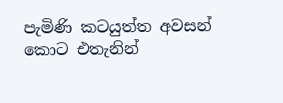පැමිණි කටයුත්ත අවසන් කොට එතැනින්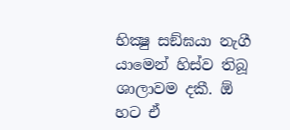භික්‍ෂු සඞ්ඝයා නැගී යාමෙන් හිස්ව තිබූ ශාලාවම දකී. ඕ හට ඒ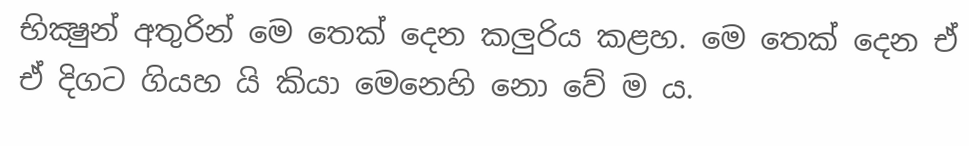භික්‍ෂුන් අතුරින් මෙ තෙක් දෙන කලුරිය කළහ. මෙ තෙක් දෙන ඒ ඒ දිගට ගියහ යි කියා මෙනෙහි නො වේ ම ය.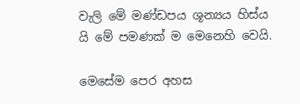වැලි මේ මණ්ඩපය ශූන්‍යය හිස්ය යි මේ පමණක් ම මෙනෙහි වෙයි.

මෙසේම පෙර අහස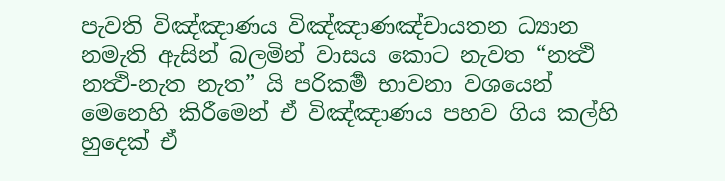පැවති විඤ්ඤාණය විඤ්ඤාණඤ්චායතන ධ්‍යාන නමැති ඇසින් බලමින් වාසය කොට නැවත “නත්‍ථි නත්‍ථි-නැත නැත” යි පරිකර්‍ම භාවනා වශයෙන් මෙනෙහි කිරීමෙන් ඒ විඤ්ඤාණය පහව ගිය කල්හි හුදෙක් ඒ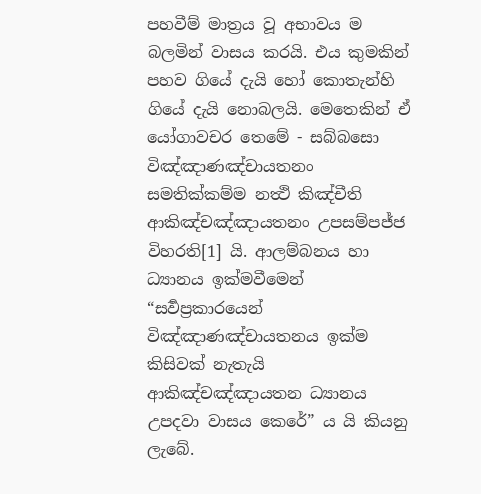පහවීම් මාත්‍ර‍ය වූ අභාවය ම බලමින් වාසය කරයි. එය කුමකින් පහව ගියේ දැයි හෝ කොතැන්හි ගියේ දැයි නොබලයි. මෙතෙකින් ඒ යෝගාවචර තෙමේ - සබ්බසො විඤ්ඤාණඤ්චායතනං සමතික්කම්ම නත්‍ථි කිඤ්චීති ආකිඤ්චඤ්ඤායතනං උපසම්පජ්ජ විහරති[1] යි. ආලම්බනය හා ධ්‍යානය ඉක්මවීමෙන් “සර්‍වප්‍ර‍කාරයෙන් විඤ්ඤාණඤ්චායතනය ඉක්ම කිසිවක් නැතැයි ආකිඤ්චඤ්ඤායතන ධ්‍යානය උපදවා වාසය කෙරේ” ය යි කියනු ලැබේ.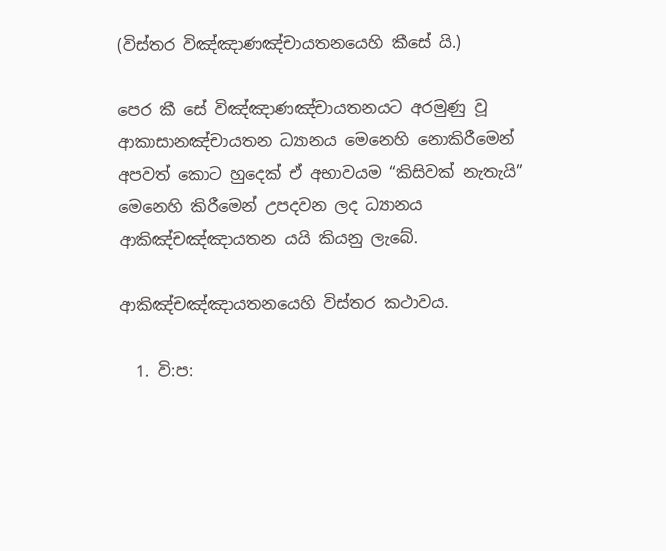(විස්තර විඤ්ඤාණඤ්චායතනයෙහි කීසේ යි.)

පෙර කී සේ විඤ්ඤාණඤ්චායතනයට අරමුණු වූ ආකාසානඤ්චායතන ධ්‍යානය මෙනෙහි නොකිරීමෙන් අපවත් කොට හුදෙක් ඒ අභාවයම “කිසිවක් නැතැයි” මෙනෙහි කිරීමෙන් උපදවන ලද ධ්‍යානය ආකිඤ්චඤ්ඤායතන යයි කියනු ලැබේ.

ආකිඤ්චඤ්ඤායතනයෙහි විස්තර කථාවය.

  1. වි:ප: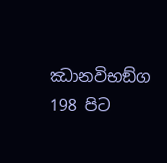ඣානවිභඞ්ග 198 පිට